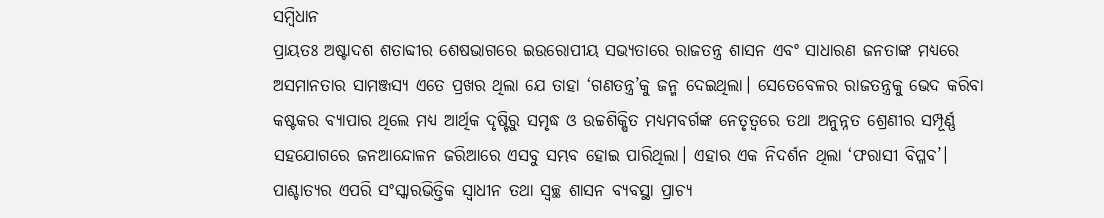ସମ୍ବିଧାନ
ପ୍ରାୟତଃ ଅଷ୍ଟାଦଶ ଶତାବ୍ଦୀର ଶେଷଭାଗରେ ଇଉରୋପୀୟ ସଭ୍ୟତାରେ ରାଜତନ୍ତ୍ର ଶାସନ ଏବଂ ସାଧାରଣ ଜନତାଙ୍କ ମଧ୍ୟରେ ଅସମାନତାର ସାମଞ୍ଜସ୍ୟ ଏତେ ପ୍ରଖର ଥିଲା ଯେ ତାହା ‘ଗଣତନ୍ତ୍ର’କୁ ଜନ୍ମ ଦେଇଥିଲା। ସେତେବେଳର ରାଜତନ୍ତ୍ରକୁ ଭେଦ କରିବା କଷ୍ଟକର ବ୍ୟାପାର ଥିଲେ ମଧ୍ୟ ଆର୍ଥିକ ଦୃଷ୍ଟିରୁ ସମୃଦ୍ଧ ଓ ଉଚ୍ଚଶିକ୍ଷିତ ମଧ୍ୟମବର୍ଗଙ୍କ ନେତୃତ୍ୱରେ ତଥା ଅନୁନ୍ନତ ଶ୍ରେଣୀର ସମ୍ପୂର୍ଣ୍ଣ ସହଯୋଗରେ ଜନଆନ୍ଦୋଳନ ଜରିଆରେ ଏସବୁ ସମ୍ଭବ ହୋଇ ପାରିଥିଲା। ଏହାର ଏକ ନିଦର୍ଶନ ଥିଲା ‘ଫରାସୀ ବିପ୍ଳବ’। ପାଶ୍ଚାତ୍ୟର ଏପରି ସଂସ୍କାରଭିତ୍ତିକ ସ୍ୱାଧୀନ ତଥା ସ୍ୱଚ୍ଛ ଶାସନ ବ୍ୟବସ୍ଥା ପ୍ରାଚ୍ୟ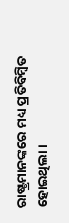ରାଷ୍ଟ୍ରମାନଙ୍କରେ ମଧ୍ୟ ପ୍ରତିବିମ୍ୱିତ ହୋଇଥିଲା।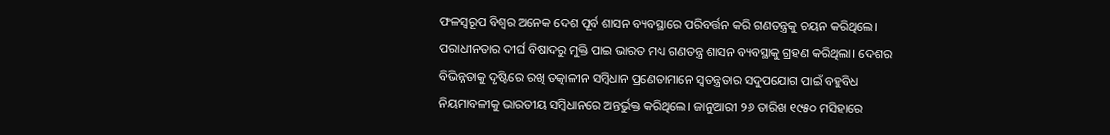ଫଳସ୍ୱରୂପ ବିଶ୍ୱର ଅନେକ ଦେଶ ପୂର୍ବ ଶାସନ ବ୍ୟବସ୍ଥାରେ ପରିବର୍ତ୍ତନ କରି ଗଣତନ୍ତ୍ରକୁ ଚୟନ କରିଥିଲେ।
ପରାଧୀନତାର ଦୀର୍ଘ ବିଷାଦରୁ ମୁକ୍ତି ପାଇ ଭାରତ ମଧ୍ୟ ଗଣତନ୍ତ୍ର ଶାସନ ବ୍ୟବସ୍ଥାକୁ ଗ୍ରହଣ କରିଥିଲା। ଦେଶର ବିଭିନ୍ନତାକୁ ଦୃଷ୍ଟିରେ ରଖି ତତ୍କାଳୀନ ସମ୍ୱିଧାନ ପ୍ରଣେତାମାନେ ସ୍ୱତନ୍ତ୍ରତାର ସଦୁପଯୋଗ ପାଇଁ ବହୁବିଧ ନିୟମାବଳୀକୁ ଭାରତୀୟ ସମ୍ୱିଧାନରେ ଅନ୍ତର୍ଭୁକ୍ତ କରିଥିଲେ। ଜାନୁଆରୀ ୨୬ ତାରିଖ ୧୯୫୦ ମସିହାରେ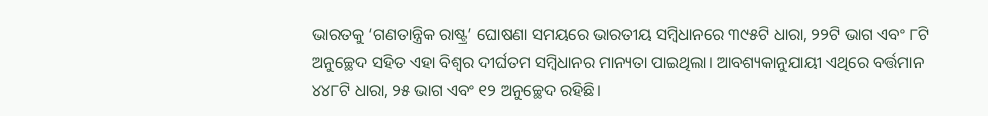ଭାରତକୁ ‘ଗଣତାନ୍ତ୍ରିକ ରାଷ୍ଟ୍ର’ ଘୋଷଣା ସମୟରେ ଭାରତୀୟ ସମ୍ୱିଧାନରେ ୩୯୫ଟି ଧାରା, ୨୨ଟି ଭାଗ ଏବଂ ୮ଟି ଅନୁଚ୍ଛେଦ ସହିତ ଏହା ବିଶ୍ୱର ଦୀର୍ଘତମ ସମ୍ୱିଧାନର ମାନ୍ୟତା ପାଇଥିଲା। ଆବଶ୍ୟକାନୁଯାୟୀ ଏଥିରେ ବର୍ତ୍ତମାନ ୪୪୮ଟି ଧାରା, ୨୫ ଭାଗ ଏବଂ ୧୨ ଅନୁଚ୍ଛେଦ ରହିଛି।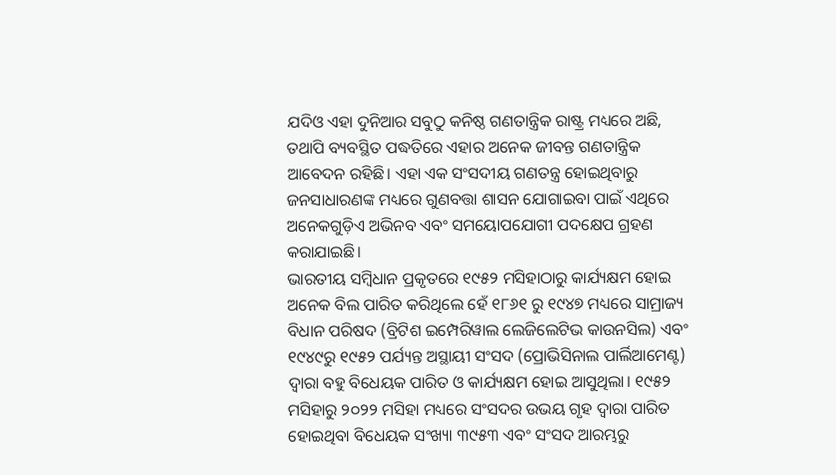ଯଦିଓ ଏହା ଦୁନିଆର ସବୁଠୁ କନିଷ୍ଠ ଗଣତାନ୍ତ୍ରିକ ରାଷ୍ଟ୍ର ମଧ୍ୟରେ ଅଛି, ତଥାପି ବ୍ୟବସ୍ଥିତ ପଦ୍ଧତିରେ ଏହାର ଅନେକ ଜୀବନ୍ତ ଗଣତାନ୍ତ୍ରିକ ଆବେଦନ ରହିଛି। ଏହା ଏକ ସଂସଦୀୟ ଗଣତନ୍ତ୍ର ହୋଇଥିବାରୁ ଜନସାଧାରଣଙ୍କ ମଧ୍ୟରେ ଗୁଣବତ୍ତା ଶାସନ ଯୋଗାଇବା ପାଇଁ ଏଥିରେ ଅନେକଗୁଡ଼ିଏ ଅଭିନବ ଏବଂ ସମୟୋପଯୋଗୀ ପଦକ୍ଷେପ ଗ୍ରହଣ କରାଯାଇଛି।
ଭାରତୀୟ ସମ୍ୱିଧାନ ପ୍ରକୃତରେ ୧୯୫୨ ମସିହାଠାରୁ କାର୍ଯ୍ୟକ୍ଷମ ହୋଇ ଅନେକ ବିଲ ପାରିତ କରିଥିଲେ ହେଁ ୧୮୬୧ ରୁ ୧୯୪୭ ମଧ୍ୟରେ ସାମ୍ରାଜ୍ୟ ବିଧାନ ପରିଷଦ (ବ୍ରିଟିଶ ଇମ୍ପେରିୱାଲ ଲେଜିଲେଟିଭ କାଉନସିଲ) ଏବଂ ୧୯୪୯ରୁ ୧୯୫୨ ପର୍ଯ୍ୟନ୍ତ ଅସ୍ଥାୟୀ ସଂସଦ (ପ୍ରୋଭିସିନାଲ ପାର୍ଲିଆମେଣ୍ଟ) ଦ୍ୱାରା ବହୁ ବିଧେୟକ ପାରିତ ଓ କାର୍ଯ୍ୟକ୍ଷମ ହୋଇ ଆସୁଥିଲା। ୧୯୫୨ ମସିହାରୁ ୨୦୨୨ ମସିହା ମଧ୍ୟରେ ସଂସଦର ଉଭୟ ଗୃହ ଦ୍ୱାରା ପାରିତ ହୋଇଥିବା ବିଧେୟକ ସଂଖ୍ୟା ୩୯୫୩ ଏବଂ ସଂସଦ ଆରମ୍ଭରୁ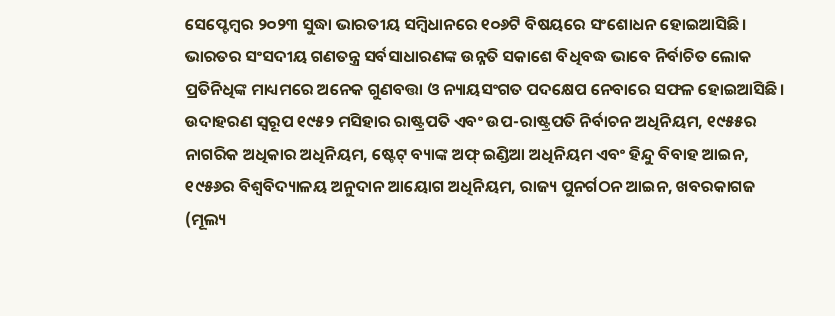ସେପ୍ଟେମ୍ୱର ୨୦୨୩ ସୁଦ୍ଧା ଭାରତୀୟ ସମ୍ୱିଧାନରେ ୧୦୬ଟି ବିଷୟରେ ସଂଶୋଧନ ହୋଇଆସିଛି। ଭାରତର ସଂସଦୀୟ ଗଣତନ୍ତ୍ର ସର୍ବସାଧାରଣଙ୍କ ଉନ୍ନତି ସକାଶେ ବିଧିବଦ୍ଧ ଭାବେ ନିର୍ବାଚିତ ଲୋକ ପ୍ରତିନିଧିଙ୍କ ମାଧ୍ୟମରେ ଅନେକ ଗୁଣବତ୍ତା ଓ ନ୍ୟାୟସଂଗତ ପଦକ୍ଷେପ ନେବାରେ ସଫଳ ହୋଇଆସିଛି। ଉଦାହରଣ ସ୍ୱରୂପ ୧୯୫୨ ମସିହାର ରାଷ୍ଟ୍ରପତି ଏବଂ ଉପ-ରାଷ୍ଟ୍ରପତି ନିର୍ବାଚନ ଅଧିନିୟମ, ୧୯୫୫ର ନାଗରିକ ଅଧିକାର ଅଧିନିୟମ, ଷ୍ଟେଟ୍ ବ୍ୟାଙ୍କ ଅଫ୍ ଇଣ୍ଡିଆ ଅଧିନିୟମ ଏବଂ ହିନ୍ଦୁ ବିବାହ ଆଇନ, ୧୯୫୬ର ବିଶ୍ୱବିଦ୍ୟାଳୟ ଅନୁଦାନ ଆୟୋଗ ଅଧିନିୟମ, ରାଜ୍ୟ ପୁନର୍ଗଠନ ଆଇନ, ଖବରକାଗଜ (ମୂଲ୍ୟ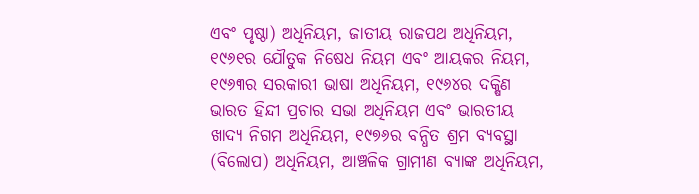ଏବଂ ପୃଷ୍ଠା) ଅଧିନିୟମ, ଜାତୀୟ ରାଜପଥ ଅଧିନିୟମ, ୧୯୬୧ର ଯୌତୁକ ନିଷେଧ ନିୟମ ଏବଂ ଆୟକର ନିୟମ, ୧୯୬୩ର ସରକାରୀ ଭାଷା ଅଧିନିୟମ, ୧୯୬୪ର ଦକ୍ଷିଣ ଭାରତ ହିନ୍ଦୀ ପ୍ରଚାର ସଭା ଅଧିନିୟମ ଏବଂ ଭାରତୀୟ ଖାଦ୍ୟ ନିଗମ ଅଧିନିୟମ, ୧୯୭୬ର ବନ୍ଧିତ ଶ୍ରମ ବ୍ୟବସ୍ଥା (ବିଲୋପ) ଅଧିନିୟମ, ଆଞ୍ଚଳିକ ଗ୍ରାମୀଣ ବ୍ୟାଙ୍କ ଅଧିନିୟମ,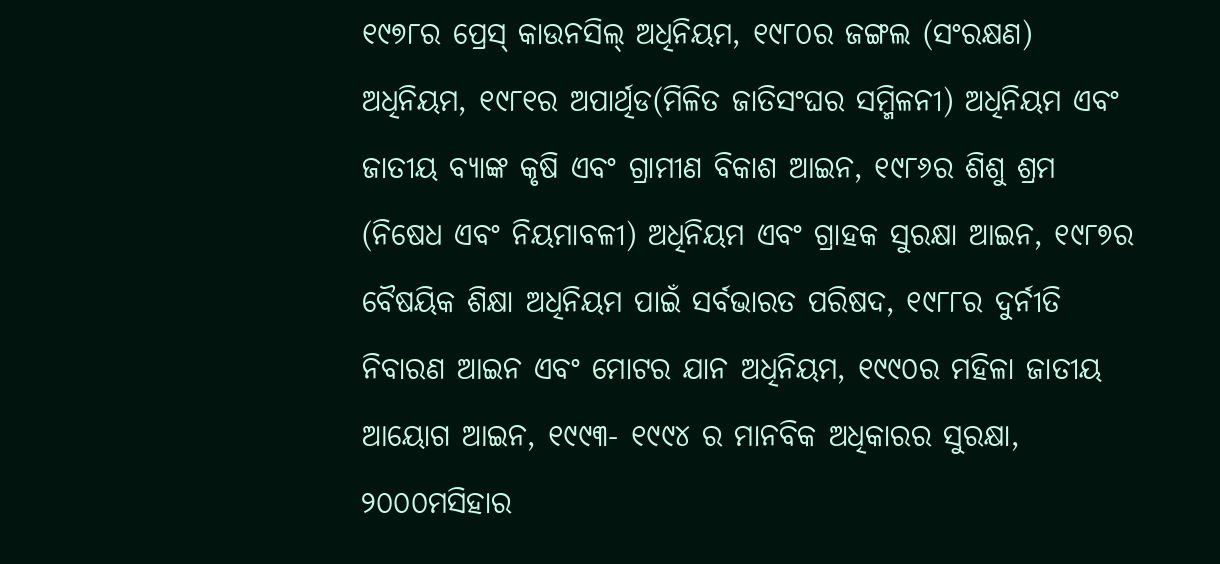୧୯୭୮ର ପ୍ରେସ୍ କାଉନସିଲ୍ ଅଧିନିୟମ, ୧୯୮୦ର ଜଙ୍ଗଲ (ସଂରକ୍ଷଣ) ଅଧିନିୟମ, ୧୯୮୧ର ଅପାର୍ଥିଡ(ମିଳିତ ଜାତିସଂଘର ସମ୍ମିଳନୀ) ଅଧିନିୟମ ଏବଂ ଜାତୀୟ ବ୍ୟାଙ୍କ କୃଷି ଏବଂ ଗ୍ରାମୀଣ ବିକାଶ ଆଇନ, ୧୯୮୬ର ଶିଶୁ ଶ୍ରମ (ନିଷେଧ ଏବଂ ନିୟମାବଳୀ) ଅଧିନିୟମ ଏବଂ ଗ୍ରାହକ ସୁରକ୍ଷା ଆଇନ, ୧୯୮୭ର ବୈଷୟିକ ଶିକ୍ଷା ଅଧିନିୟମ ପାଇଁ ସର୍ବଭାରତ ପରିଷଦ, ୧୯୮୮ର ଦୁର୍ନୀତି ନିବାରଣ ଆଇନ ଏବଂ ମୋଟର ଯାନ ଅଧିନିୟମ, ୧୯୯୦ର ମହିଳା ଜାତୀୟ ଆୟୋଗ ଆଇନ, ୧୯୯୩- ୧୯୯୪ ର ମାନବିକ ଅଧିକାରର ସୁରକ୍ଷା, ୨୦୦୦ମସିହାର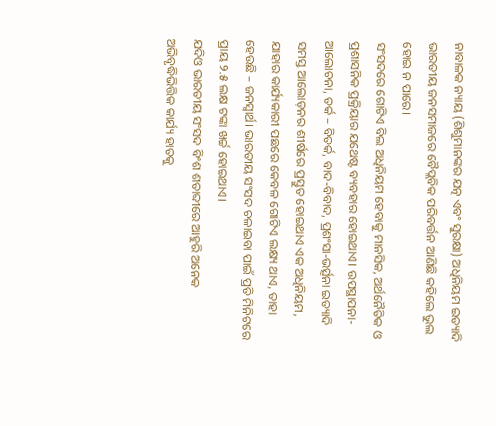ନାବାଳକ ନ୍ୟାୟ (ଶିଶୁମାନଙ୍କର ଯତ୍ନ ଏବଂ ସୁରକ୍ଷା) ଅଧିନିୟମ ଇତ୍ୟାଦି ଭାରତୀୟ ଜନସମାଜରେ ବୈପ୍ଲବିକ ପରିବର୍ତ୍ତନ ଆଣିଛି କହିଲେ ଭୁଲ ହୋଇ ନ ପାରେ।
ସଂସଦରେ ଗୋଟିଏ ବିଲ ଅଧିନିୟମ ହେବାକୁ ମାନସିକ, ଅର୍ଥନୈତିକ ଓ ପ୍ରଶାସନିକ ପ୍ରକ୍ରିୟାର ଯଥେଷ୍ଟ ବ୍ୟବହାର ହୋଇଥାଏ। ଉପସ୍ଥାପନା- ଆଲୋଚନା, ତର୍କ – ବିତର୍କ, ବାଦ-ବିବାଦ, ପ୍ରଶଂସା-ଭର୍ତ୍ସନା ଇତ୍ୟାଦି ସମସ୍ତ ଆଲୋଡ଼ନର ଶୀର୍ଷରେ ପ୍ରସ୍ତୁତ ହୋଇଥାଏ ଏକ ଅଧିନିୟମ, ଯାହାର କାର୍ଯ୍ୟକାରୀ ପଛରେ କେବଳ ଗୋଟିଏ ଲକ୍ଷ୍ୟ ଥାଏ, ତାହା ହେଉଛି – ଜନସ୍ୱାର୍ଥ। ଭାରତୀୟ ସଂସଦ ଚଳାଇବା ପାଇଁ ପ୍ରତି ମିନିଟରେ ପ୍ରାୟ ୨.୫ ଲକ୍ଷ ଟଙ୍କା ଖର୍ଚ୍ଚ ହୋଇଥାଏ।
ଯଦିଓ ଭାରତୀୟ ସଂସଦ ବିଂଶ ଶତାବ୍ଦୀରେ ଆହୁରି ଅନେକ ଅଭିବୃଦ୍ଧିଭିତ୍ତିକ କାର୍ଯ୍ୟ ହାତକୁ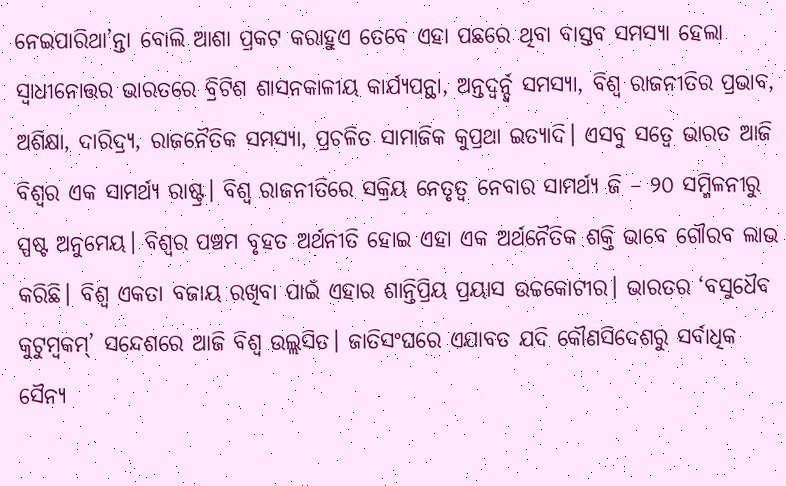ନେଇପାରିଥା’ନ୍ତା ବୋଲି ଆଶା ପ୍ରକଟ କରାହୁଏ ତେବେ ଏହା ପଛରେ ଥିବା ବାସ୍ତବ ସମସ୍ୟା ହେଲା ସ୍ୱାଧୀନୋତ୍ତର ଭାରତରେ ବ୍ରିଟିଶ ଶାସନକାଳୀୟ କାର୍ଯ୍ୟପନ୍ଥା, ଅନ୍ତଦ୍ୱର୍ନ୍ଦ୍ୱ ସମସ୍ୟା, ବିଶ୍ୱ ରାଜନୀତିର ପ୍ରଭାବ, ଅଶିକ୍ଷା, ଦାରିଦ୍ର୍ୟ, ରାଜନୈତିକ ସମସ୍ୟା, ପ୍ରଚଳିତ ସାମାଜିକ କୁପ୍ରଥା ଇତ୍ୟାଦି। ଏସବୁ ସତ୍ୱେ ଭାରତ ଆଜି ବିଶ୍ୱର ଏକ ସାମର୍ଥ୍ୟ ରାଷ୍ଟ୍ର। ବିଶ୍ୱ ରାଜନୀତିରେ ସକ୍ରିୟ ନେତୃତ୍ୱ ନେବାର ସାମର୍ଥ୍ୟ ଜି – ୨୦ ସମ୍ମିଳନୀରୁ ସ୍ପଷ୍ଟ ଅନୁମେୟ। ବିଶ୍ୱର ପଞ୍ଚମ ବୃହତ ଅର୍ଥନୀତି ହୋଇ ଏହା ଏକ ଅର୍ଥନୈତିକ ଶକ୍ତି ଭାବେ ଗୌରବ ଲାଭ କରିଛି। ବିଶ୍ୱ ଏକତା ବଜାୟ ରଖିବା ପାଇଁ ଏହାର ଶାନ୍ତିପ୍ରିୟ ପ୍ରୟାସ ଉଚ୍ଚକୋଟୀର। ଭାରତର ‘ବସୁଧୈବ କୁଟୁମ୍ୱକମ୍’ ସନ୍ଦେଶରେ ଆଜି ବିଶ୍ୱ ଉଲ୍ଲସିତ। ଜାତିସଂଘରେ ଏଯାବତ ଯଦି କୌଣସିଦେଶରୁ ସର୍ବାଧିକ ସୈନ୍ୟ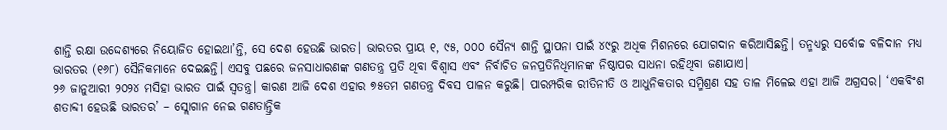ଶାନ୍ତି ରକ୍ଷା ଉଦ୍ଦେଶ୍ୟରେ ନିୟୋଜିତ ହୋଇଥା’ନ୍ତି, ସେ ଦେଶ ହେଉଛି ଭାରତ। ଭାରତର ପ୍ରାୟ ୧, ୯୫, ୦୦୦ ସୈନ୍ୟ ଶାନ୍ତି ସ୍ଥାପନା ପାଇଁ ୪୯ରୁ ଅଧିକ ମିଶନରେ ଯୋଗଦାନ କରିଆସିଛନ୍ତି। ତନ୍ମଧ୍ୟରୁ ସର୍ବୋଚ୍ଚ ବଳିଦାନ ମଧ୍ୟ ଭାରତର (୧୬୮) ସୈନିକମାନେ ଦେଇଛନ୍ତି। ଏସବୁ ପଛରେ ଜନସାଧାରଣଙ୍କ ଗଣତନ୍ତ୍ର ପ୍ରତି ଥିବା ବିଶ୍ୱାସ ଏବଂ ନିର୍ବାଚିତ ଜନପ୍ରତିନିଧିମାନଙ୍କ ନିଷ୍ଠାପର ସାଧନା ରହିଥିବା ଜଣାଯାଏ।
୨୬ ଜାନୁଆରୀ ୨୦୨୪ ମସିହା ଭାରତ ପାଇଁ ସ୍ୱତନ୍ତ୍ର। କାରଣ ଆଜି ଦେଶ ଏହାର ୭୫ତମ ଗଣତନ୍ତ୍ର ଦିବସ ପାଳନ କରୁଛି। ପାରମ୍ପରିକ ରୀତିନୀତି ଓ ଆଧୁନିକତାର ସମ୍ମିଶ୍ରଣ ସହ ତାଳ ମିଳେଇ ଏହା ଆଜି ଅଗ୍ରସର। ‘ଏକବିଂଶ ଶତାବ୍ଦୀ ହେଉଛି ଭାରତର’ – ସ୍ଲୋଗାନ ନେଇ ଗଣତାନ୍ତ୍ରିକ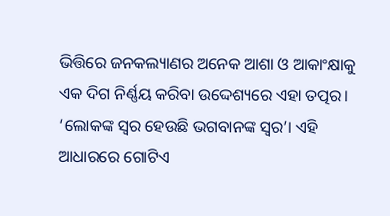ଭିତ୍ତିରେ ଜନକଲ୍ୟାଣର ଅନେକ ଆଶା ଓ ଆକାଂକ୍ଷାକୁ ଏକ ଦିଗ ନିର୍ଣ୍ଣୟ କରିବା ଉଦ୍ଦେଶ୍ୟରେ ଏହା ତତ୍ପର। ‘ଲୋକଙ୍କ ସ୍ୱର ହେଉଛି ଭଗବାନଙ୍କ ସ୍ୱର’। ଏହି ଆଧାରରେ ଗୋଟିଏ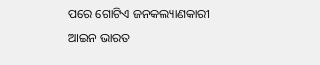ପରେ ଗୋଟିଏ ଜନକଲ୍ୟାଣକାରୀ ଆଇନ ଭାରତ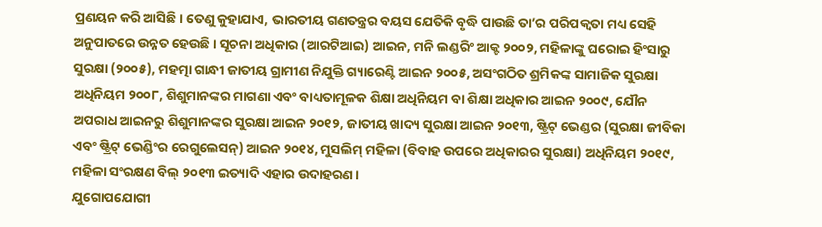ପ୍ରଣୟନ କରି ଆସିଛି। ତେଣୁ କୁହାଯାଏ, ଭାରତୀୟ ଗଣତନ୍ତ୍ରର ବୟସ ଯେତିକି ବୃଦ୍ଧି ପାଉଛି ତା’ର ପରିପକ୍ୱତା ମଧ୍ୟ ସେହି ଅନୁପାତରେ ଉନ୍ନତ ହେଉଛି। ସୂଚନା ଅଧିକାର (ଆରଟିଆଇ) ଆଇନ, ମନି ଲଣ୍ଡରିଂ ଆକ୍ଟ ୨୦୦୨, ମହିଳାଙ୍କୁ ଘରୋଇ ହିଂସାରୁ ସୁରକ୍ଷା (୨୦୦୫), ମହତ୍ମା ଗାନ୍ଧୀ ଜାତୀୟ ଗ୍ରାମୀଣ ନିଯୁକ୍ତି ଗ୍ୟାରେଣ୍ଟି ଆଇନ ୨୦୦୫, ଅସଂଗଠିତ ଶ୍ରମିକଙ୍କ ସାମାଜିକ ସୁରକ୍ଷା ଅଧିନିୟମ ୨୦୦୮, ଶିଶୁମାନଙ୍କର ମାଗଣା ଏବଂ ବାଧ୍ୟତାମୂଳକ ଶିକ୍ଷା ଅଧିନିୟମ ବା ଶିକ୍ଷା ଅଧିକାର ଆଇନ ୨୦୦୯, ଯୌନ ଅପରାଧ ଆଇନରୁ ଶିଶୁମାନଙ୍କର ସୁରକ୍ଷା ଆଇନ ୨୦୧୨, ଜାତୀୟ ଖାଦ୍ୟ ସୁରକ୍ଷା ଆଇନ ୨୦୧୩, ଷ୍ଟ୍ରିଟ୍ ଭେଣ୍ଡର (ସୁରକ୍ଷା ଜୀବିକା ଏବଂ ଷ୍ଟ୍ରିଟ୍ ଭେଣ୍ଡିଂର ରେଗୁଲେସନ୍) ଆଇନ ୨୦୧୪, ମୁସଲିମ୍ ମହିଳା (ବିବାହ ଉପରେ ଅଧିକାରର ସୁରକ୍ଷା) ଅଧିନିୟମ ୨୦୧୯, ମହିଳା ସଂରକ୍ଷଣ ବିଲ୍ ୨୦୧୩ ଇତ୍ୟାଦି ଏହାର ଉଦାହରଣ।
ଯୁଗୋପଯୋଗୀ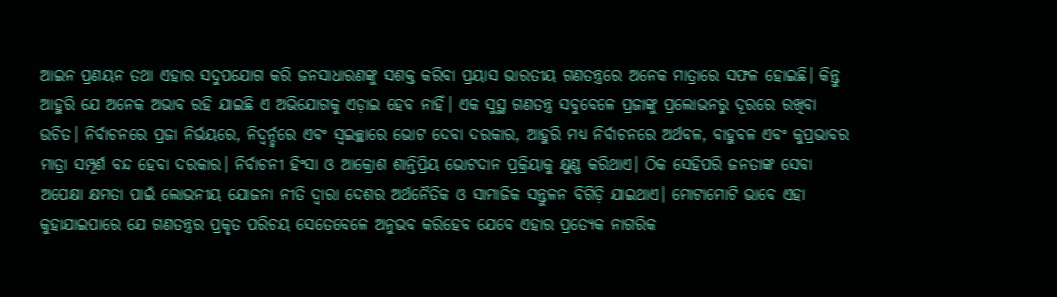ଆଇନ ପ୍ରଣୟନ ତଥା ଏହାର ସଦୁପଯୋଗ କରି ଜନସାଧାରଣଙ୍କୁ ସଶକ୍ତ କରିବା ପ୍ରୟାସ ଭାରତୀୟ ଗଣତନ୍ତ୍ରରେ ଅନେକ ମାତ୍ରାରେ ସଫଳ ହୋଇଛି। କିନ୍ତୁ ଆହୁରି ଯେ ଅନେକ ଅଭାବ ରହି ଯାଇଛି ଏ ଅଭିଯୋଗକୁ ଏଡ଼ାଇ ହେବ ନାହିଁ। ଏକ ସୁସ୍ଥ ଗଣତନ୍ତ୍ର ସବୁବେଳେ ପ୍ରଜାଙ୍କୁ ପ୍ରଲୋଭନରୁ ଦୂରରେ ରଖିବା ଉଚିତ। ନିର୍ବାଚନରେ ପ୍ରଜା ନିର୍ଭୟରେ, ନିଦ୍ୱର୍ନ୍ଦ୍ୱରେ ଏବଂ ସ୍ୱଇଚ୍ଛାରେ ଭୋଟ ଦେବା ଦରକାର, ଆହୁରି ମଧ୍ୟ ନିର୍ବାଚନରେ ଅର୍ଥବଳ, ବାହୁବଳ ଏବଂ କୁପ୍ରଭାବର ମାତ୍ରା ସମ୍ପୂର୍ଣ ବନ୍ଦ ହେବା ଦରକାର। ନିର୍ବାଚନୀ ହିଂସା ଓ ଆକ୍ରୋଶ ଶାନ୍ତିପ୍ରିୟ ଭୋଟଦାନ ପ୍ରକ୍ରିୟାକୁ କ୍ଷୁଣ୍ଣ କରିଥାଏ। ଠିକ ସେହିପରି ଜନତାଙ୍କ ସେବା ଅପେକ୍ଷା କ୍ଷମତା ପାଇଁ ଲୋଭନୀୟ ଯୋଜନା ନୀତି ଦ୍ୱାରା ଦେଶର ଅର୍ଥନୈତିକ ଓ ସାମାଜିକ ସନ୍ତୁଳନ ବିଗିଡ଼ି ଯାଇଥାଏ। ମୋଟାମୋଟି ଭାବେ ଏହା କୁହାଯାଇପାରେ ଯେ ଗଣତନ୍ତ୍ରର ପ୍ରକୃତ ପରିଚୟ ସେତେବେଳେ ଅନୁଭବ କରିହେବ ଯେବେ ଏହାର ପ୍ରତ୍ୟେକ ନାଗରିକ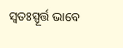ସ୍ୱତଃସ୍ପୂର୍ତ୍ତ ଭାବେ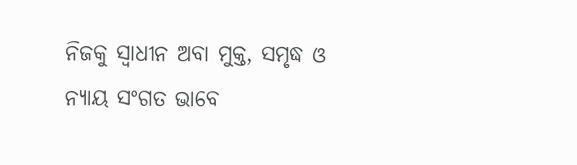ନିଜକୁ ସ୍ୱାଧୀନ ଅବା ମୁକ୍ତ, ସମୃଦ୍ଧ ଓ ନ୍ୟାୟ ସଂଗତ ଭାବେ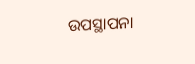ଉପସ୍ଥାପନା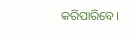କରିପାରିବେ।